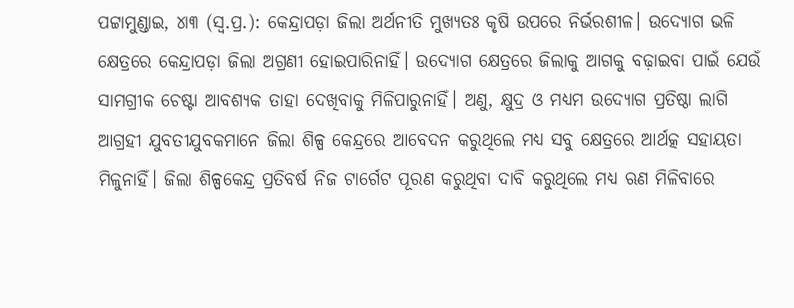ପଟ୍ଟାମୁଣ୍ଡାଇ, ୪ା୩ (ସ୍ବ.ପ୍ର.): କେନ୍ଦ୍ରାପଡ଼ା ଜିଲା ଅର୍ଥନୀତି ମୁଖ୍ୟତଃ କୃଷି ଉପରେ ନିର୍ଭରଶୀଳ। ଉଦ୍ୟୋଗ ଭଳି କ୍ଷେତ୍ରରେ କେନ୍ଦ୍ରାପଡ଼ା ଜିଲା ଅଗ୍ରଣୀ ହୋଇପାରିନାହିଁ। ଉଦ୍ୟୋଗ କ୍ଷେତ୍ରରେ ଜିଲାକୁ ଆଗକୁ ବଢ଼ାଇବା ପାଇଁ ଯେଉଁ ସାମଗ୍ରୀକ ଚେଷ୍ଟା ଆବଶ୍ୟକ ତାହା ଦେଖିବାକୁ ମିଳିପାରୁନାହିଁ। ଅଣୁ, କ୍ଷୁଦ୍ର ଓ ମଧ୍ୟମ ଉଦ୍ୟୋଗ ପ୍ରତିଷ୍ଠା ଲାଗି ଆଗ୍ରହୀ ଯୁବତୀଯୁବକମାନେ ଜିଲା ଶିଳ୍ପ କେନ୍ଦ୍ରରେ ଆବେଦନ କରୁଥିଲେ ମଧ୍ୟ ସବୁ କ୍ଷେତ୍ରରେ ଆର୍ଥତ୍କ ସହାୟତା ମିଳୁନାହିଁ। ଜିଲା ଶିଳ୍ପକେନ୍ଦ୍ର ପ୍ରତିବର୍ଷ ନିଜ ଟାର୍ଗେଟ ପୂରଣ କରୁଥିବା ଦାବି କରୁଥିଲେ ମଧ୍ୟ ଋଣ ମିଳିବାରେ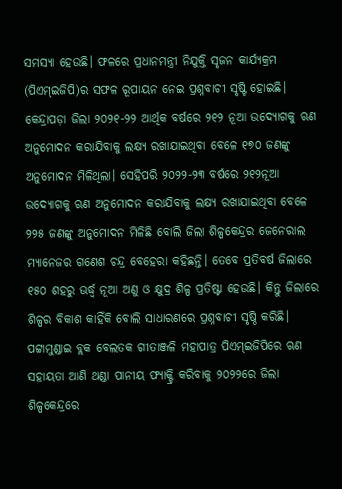ସମସ୍ୟା ହେଉଛି। ଫଳରେ ପ୍ରଧାନମନ୍ତ୍ରୀ ନିଯୁକ୍ତି ସୃଜନ କାର୍ଯ୍ୟକ୍ରମ (ପିଏମ୍ଇଜିପି)ର ସଫଳ ରୂପାୟନ ନେଇ ପ୍ରଶ୍ନବାଚୀ ସୃଷ୍ଟି ହୋଇଛି। କେନ୍ଦ୍ରାପଡ଼ା ଜିଲା ୨୦୨୧-୨୨ ଆର୍ଥିକ ବର୍ଷରେ ୨୧୨ ନୂଆ ଉଦ୍ୟୋଗକୁ ଋଣ ଅନୁମୋଦନ କରାଯିବାକୁ ଲକ୍ଷ୍ୟ ରଖାଯାଇଥିବା ବେଳେ ୧୭୦ ଜଣଙ୍କୁ ଅନୁମୋଦନ ମିଳିଥିଲା। ସେହିପରି ୨୦୨୨-୨୩ ବର୍ଷରେ ୨୧୨ନୂଆ ଉଦ୍ୟୋଗକୁ ଋଣ ଅନୁମୋଦନ କରାଯିବାକୁ ଲକ୍ଷ୍ୟ ରଖାଯାଇଥିବା ବେଳେ ୨୨୫ ଜଣଙ୍କୁ ଅନୁମୋଦନ ମିଳିଛି ବୋଲି ଜିଲା ଶିଳ୍ପକେନ୍ଦ୍ରର ଜେନେରାଲ ମ୍ୟାନେଜର ଗଣେଶ ଚନ୍ଦ୍ର ବେହେରା କହିଛନ୍ତି। ତେବେ ପ୍ରତିବର୍ଷ ଜିଲାରେ ୧୫୦ ଶହରୁ ଊର୍ଦ୍ଧ୍ୱ ନୂଆ ଅଣୁ ଓ କ୍ଷୁଦ୍ର ଶିଳ୍ପ ପ୍ରତିଷ୍ଟା ହେଉଛି। କିନ୍ତୁ ଜିଲାରେ ଶିଳ୍ପର ବିକାଶ କାହିଁକି ବୋଲି ସାଧାରଣରେ ପ୍ରଶ୍ନବାଚୀ ସୃଷ୍ଠି କରିଛି।
ପଟ୍ଟାମୁଣ୍ଡାଇ ବ୍ଲକ ବେଲତକ ଗୀତାଞ୍ଜଳି ମହାପାତ୍ର ପିଏମ୍ଇଜିପିରେ ଋଣ ସହାୟତା ଆଣି ଥଣ୍ଡା ପାନୀୟ ଫ୍ୟାକ୍ଟ୍ରି କରିବାକୁ ୨୦୨୨ରେ ଜିଲା ଶିଳ୍ପକେନ୍ଦ୍ରରେ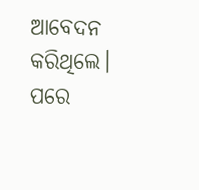ଆବେଦନ କରିଥିଲେ। ପରେ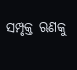ସମ୍ପୃକ୍ତ ଋଣକୁ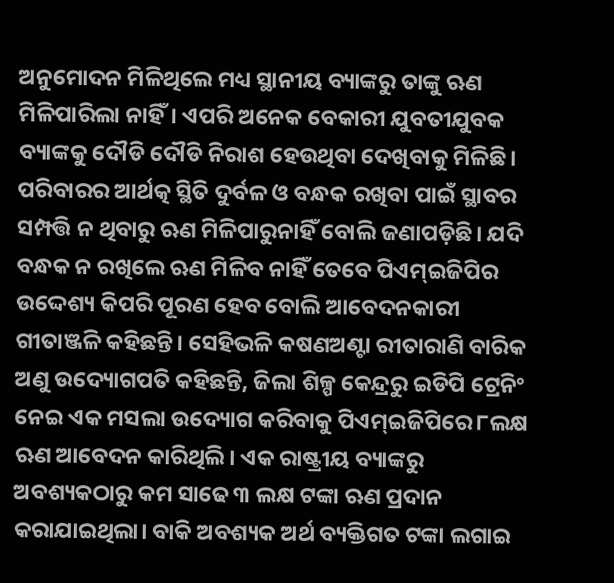ଅନୁମୋଦନ ମିଳିଥିଲେ ମଧ୍ୟ ସ୍ଥାନୀୟ ବ୍ୟାଙ୍କରୁ ତାଙ୍କୁ ଋଣ ମିଳିପାରିଲା ନାହିଁ। ଏପରି ଅନେକ ବେକାରୀ ଯୁବତୀଯୁବକ ବ୍ୟାଙ୍କକୁ ଦୌଡି ଦୌଡି ନିରାଶ ହେଉଥିବା ଦେଖିବାକୁ ମିଳିଛି। ପରିବାରର ଆର୍ଥତ୍କ ସ୍ଥିତି ଦୁର୍ବଳ ଓ ବନ୍ଧକ ରଖିବା ପାଇଁ ସ୍ଥାବର ସମ୍ପତ୍ତି ନ ଥିବାରୁ ଋଣ ମିଳିପାରୁନାହିଁ ବୋଲି ଜଣାପଡ଼ିଛି। ଯଦି ବନ୍ଧକ ନ ରଖିଲେ ଋଣ ମିଳିବ ନାହିଁ ତେବେ ପିଏମ୍ଇଜିପିର ଉଦ୍ଦେଶ୍ୟ କିପରି ପୂରଣ ହେବ ବୋଲି ଆବେଦନକାରୀ ଗୀତାଞ୍ଜଳି କହିଛନ୍ତି। ସେହିଭଳି କଷଣଅଣ୍ଟା ରୀତାରାଣି ବାରିକ ଅଣୁ ଉଦ୍ୟୋଗପତି କହିଛନ୍ତି, ଜିଲା ଶିଳ୍ପ କେନ୍ଦ୍ରରୁ ଇଡିପି ଟ୍ରେନିଂ ନେଇ ଏକ ମସଲା ଉଦ୍ୟୋଗ କରିବାକୁ ପିଏମ୍ଇଜିପିରେ ୮ଲକ୍ଷ ଋଣ ଆବେଦନ କାରିଥିଲି। ଏକ ରାଷ୍ଟ୍ରୀୟ ବ୍ୟାଙ୍କରୁ ଅବଶ୍ୟକଠାରୁ କମ ସାଢେ ୩ ଲକ୍ଷ ଟଙ୍କା ଋଣ ପ୍ରଦାନ କରାଯାଇଥିଲା। ବାକି ଅବଶ୍ୟକ ଅର୍ଥ ବ୍ୟକ୍ତିଗତ ଟଙ୍କା ଲଗାଇ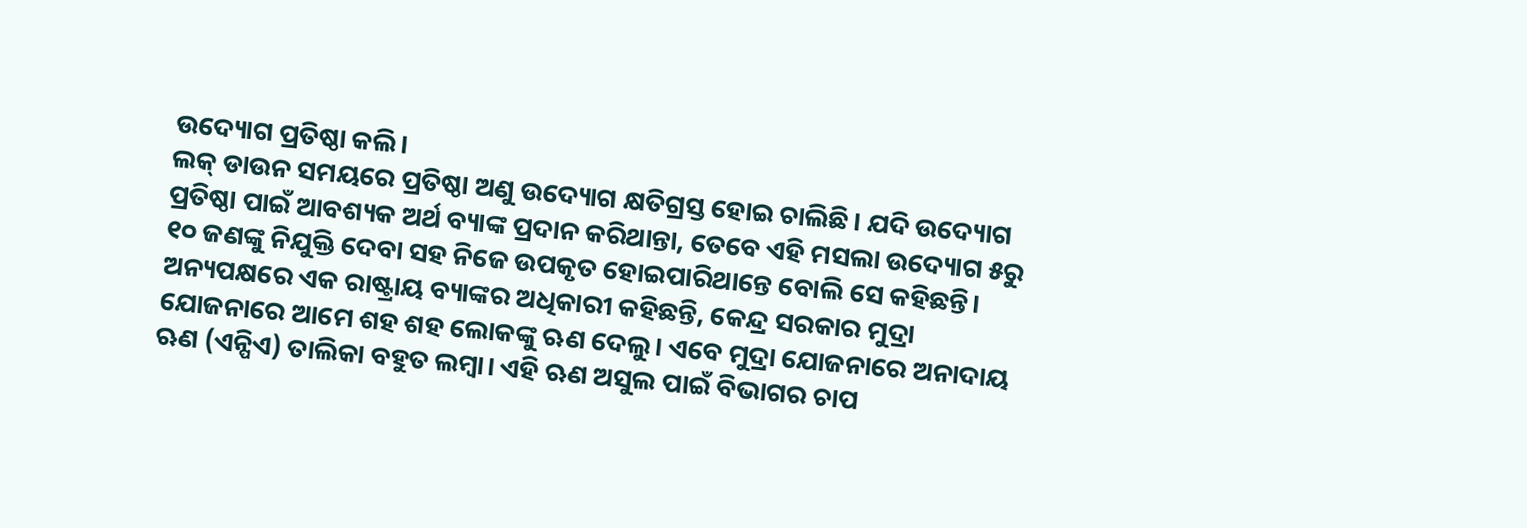ଉଦ୍ୟୋଗ ପ୍ରତିଷ୍ଠା କଲି।
ଲକ୍ ଡାଉନ ସମୟରେ ପ୍ରତିଷ୍ଠା ଅଣୁ ଉଦ୍ୟୋଗ କ୍ଷତିଗ୍ରସ୍ତ ହୋଇ ଚାଲିଛି। ଯଦି ଉଦ୍ୟୋଗ ପ୍ରତିଷ୍ଠା ପାଇଁ ଆବଶ୍ୟକ ଅର୍ଥ ବ୍ୟାଙ୍କ ପ୍ରଦାନ କରିଥାନ୍ତା, ତେବେ ଏହି ମସଲା ଉଦ୍ୟୋଗ ୫ରୁ ୧୦ ଜଣଙ୍କୁ ନିଯୁକ୍ତି ଦେବା ସହ ନିଜେ ଉପକୃତ ହୋଇପାରିଥାନ୍ତେ ବୋଲି ସେ କହିଛନ୍ତି। ଅନ୍ୟପକ୍ଷରେ ଏକ ରାଷ୍ଟ୍ରାୟ ବ୍ୟାଙ୍କର ଅଧିକାରୀ କହିଛନ୍ତି, କେନ୍ଦ୍ର ସରକାର ମୁଦ୍ରା ଯୋଜନାରେ ଆମେ ଶହ ଶହ ଲୋକଙ୍କୁ ଋଣ ଦେଲୁ। ଏବେ ମୁଦ୍ରା ଯୋଜନାରେ ଅନାଦାୟ ଋଣ (ଏନ୍ପିଏ) ତାଲିକା ବହୁତ ଲମ୍ବା। ଏହି ଋଣ ଅସୁଲ ପାଇଁ ବିଭାଗର ଚାପ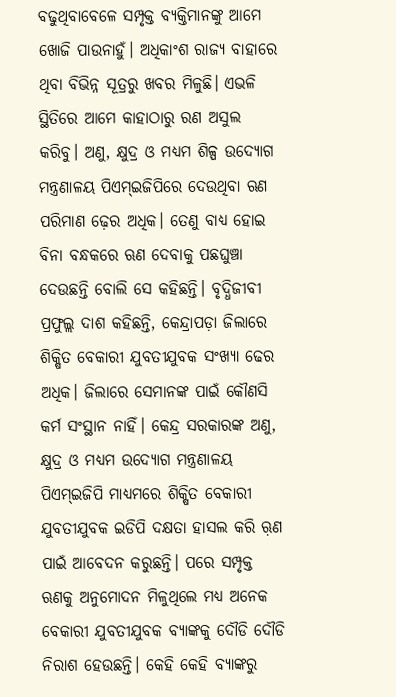ବଢୁଥିବାବେଳେ ସମ୍ପୃକ୍ତ ବ୍ୟକ୍ତିମାନଙ୍କୁ ଆମେ ଖୋଜି ପାଉନାହୁଁ। ଅଧିକାଂଶ ରାଜ୍ୟ ବାହାରେ ଥିବା ବିଭିନ୍ନ ସୂତ୍ରରୁ ଖବର ମିଳୁଛି। ଏଭଳି ସ୍ଥିତିରେ ଆମେ କାହାଠାରୁ ରଣ ଅସୁଲ କରିବୁ। ଅଣୁ, କ୍ଷୁଦ୍ର ଓ ମଧ୍ୟମ ଶିଳ୍ପ ଉଦ୍ୟୋଗ ମନ୍ତ୍ରଣାଳୟ ପିଏମ୍ଇଜିପିରେ ଦେଉଥିବା ଋଣ ପରିମାଣ ଢ଼େର ଅଧିକ। ତେଣୁ ବାଧ୍ୟ ହୋଇ ବିନା ବନ୍ଧକରେ ଋଣ ଦେବାକୁ ପଛଘୁଞ୍ଚା ଦେଉଛନ୍ତି ବୋଲି ସେ କହିଛନ୍ତି। ବୃଦ୍ଧିଜୀବୀ ପ୍ରଫୁଲ୍ଲ ଦାଶ କହିଛନ୍ତି, କେନ୍ଦ୍ରାପଡ଼ା ଜିଲାରେ ଶିକ୍ଷିତ ବେକାରୀ ଯୁବତୀଯୁବକ ସଂଖ୍ୟା ଢେର ଅଧିକ। ଜିଲାରେ ସେମାନଙ୍କ ପାଇଁ କୌଣସି କର୍ମ ସଂସ୍ଥାନ ନାହିଁ। କେନ୍ଦ୍ର ସରକାରଙ୍କ ଅଣୁ, କ୍ଷୁଦ୍ର ଓ ମଧ୍ୟମ ଉଦ୍ୟୋଗ ମନ୍ତ୍ରଣାଳୟ ପିଏମ୍ଇଜିପି ମାଧ୍ୟମରେ ଶିକ୍ଷିତ ବେକାରୀ ଯୁବତୀଯୁବକ ଇଡିପି ଦକ୍ଷତା ହାସଲ କରି ଋ଼ଣ ପାଇଁ ଆବେଦନ କରୁଛନ୍ତି। ପରେ ସମ୍ପୃକ୍ତ ଋଣକୁ ଅନୁମୋଦନ ମିଳୁଥିଲେ ମଧ୍ୟ ଅନେକ ବେକାରୀ ଯୁବତୀଯୁବକ ବ୍ୟାଙ୍କକୁ ଦୌଡି ଦୌଡି ନିରାଶ ହେଉଛନ୍ତି। କେହି କେହି ବ୍ୟାଙ୍କରୁ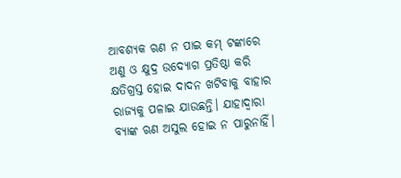ଆବଶ୍ୟକ ଋଣ ନ ପାଇ କମ୍ ଟଙ୍କାରେ ଅଣୁ ଓ କ୍ଷୁଦ୍ର ଉଦ୍ୟୋଗ ପ୍ରତିଷ୍ଠା କରି କ୍ଷତିଗ୍ରସ୍ତ ହୋଇ ଦାଦନ ଖଟିବାକୁ ବାହାର ରାଜ୍ୟକୁ ପଳାଇ ଯାଉଛନ୍ତି। ଯାହାଦ୍ୱାରା ବ୍ୟାଙ୍କ ଋଣ ଅସୁଲ ହୋଇ ନ ପାରୁନାହିଁ।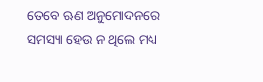ତେବେ ଋଣ ଅନୁମୋଦନରେ ସମସ୍ୟା ହେଉ ନ ଥିଲେ ମଧ୍ୟ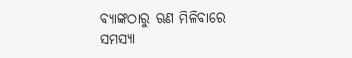ବ୍ୟାଙ୍କଠାରୁ ଋଣ ମିଳିବାରେ ସମସ୍ୟା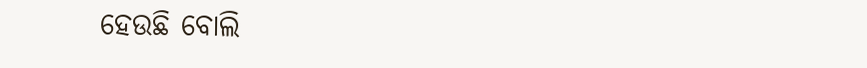ହେଉଛି ବୋଲି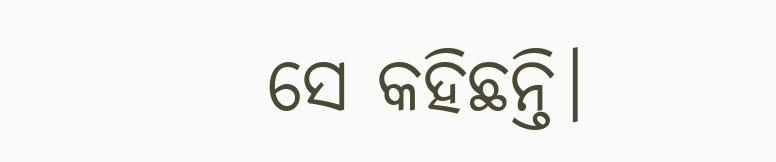ସେ କହିଛନ୍ତି।